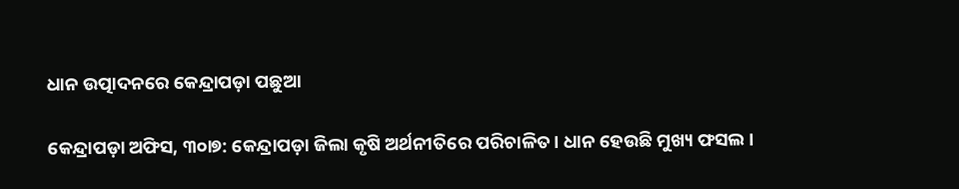ଧାନ ଉତ୍ପାଦନରେ କେନ୍ଦ୍ରାପଡ଼ା ପଛୁଆ

କେନ୍ଦ୍ରାପଡ଼ା ଅଫିସ, ୩୦ା୭: କେନ୍ଦ୍ରାପଡ଼ା ଜିଲା କୃଷି ଅର୍ଥନୀତିରେ ପରିଚାଳିତ। ଧାନ ହେଉଛି ମୁଖ୍ୟ ଫସଲ।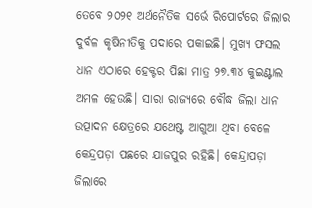ତେବେ ୨୦୨୧ ଅର୍ଥନୈତିକ ସର୍ଭେ ରିପୋର୍ଟରେ ଜିଲାର ଦୁର୍ବଳ କୃଷିନୀତିକୁ ପଦାରେ ପକାଇଛି। ମୁଖ୍ୟ ଫସଲ ଧାନ ଏଠାରେ ହେକ୍ଟର ପିଛା ମାତ୍ର ୨୭.୩୪ କୁଇଣ୍ଟାଲ ଅମଳ ହେଉଛି। ସାରା ରାଜ୍ୟରେ ବୌଦ୍ଧ ଜିଲା ଧାନ ଉତ୍ପାଦନ କ୍ଷେତ୍ରରେ ଯଥେଷ୍ଟ ଆଗୁଆ ଥିବା ବେଳେ କେନ୍ଦ୍ରପଡ଼ା ପଛରେ ଯାଜପୁର ରହିଛି। କେନ୍ଦ୍ରାପଡ଼ା ଜିଲାରେ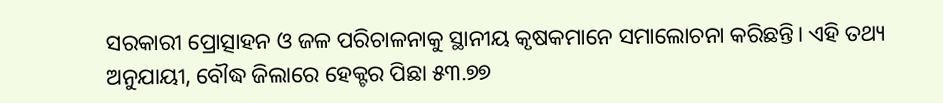ସରକାରୀ ପ୍ରୋତ୍ସାହନ ଓ ଜଳ ପରିଚାଳନାକୁ ସ୍ଥାନୀୟ କୃଷକମାନେ ସମାଲୋଚନା କରିଛନ୍ତି। ଏହି ତଥ୍ୟ ଅନୁଯାୟୀ, ବୌଦ୍ଧ ଜିଲାରେ ହେକ୍ଟର ପିଛା ୫୩.୭୭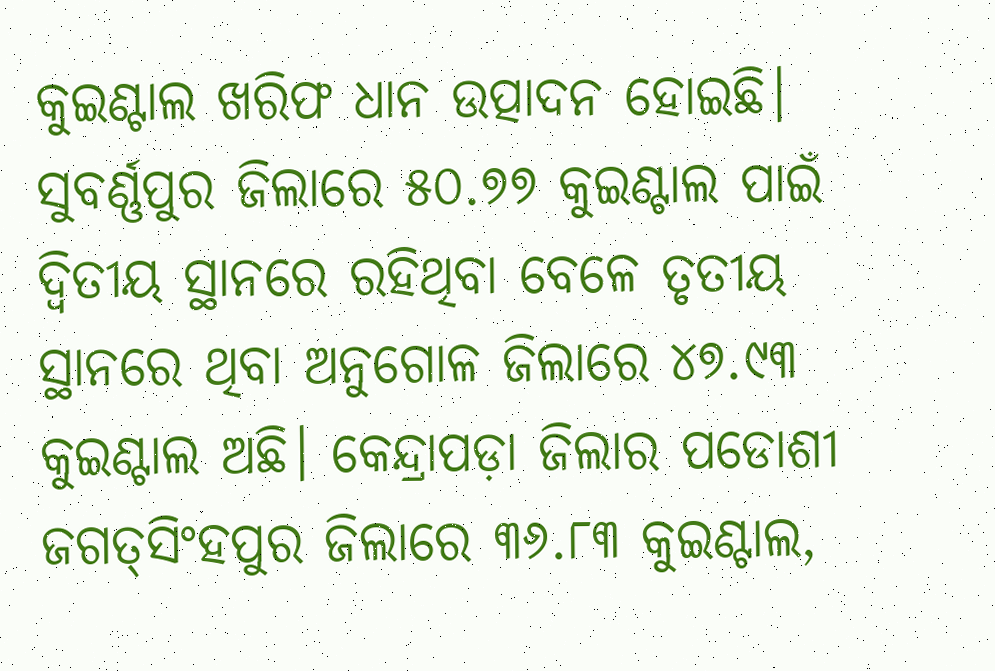କୁଇଣ୍ଟାଲ ଖରିଫ ଧାନ ଉତ୍ପାଦନ ହୋଇଛି। ସୁବର୍ଣ୍ଣପୁର ଜିଲାରେ ୫୦.୭୭ କୁଇଣ୍ଟାଲ ପାଇଁ ଦ୍ୱିତୀୟ ସ୍ଥାନରେ ରହିଥିବା ବେଳେ ତୃତୀୟ ସ୍ଥାନରେ ଥିବା ଅନୁଗୋଳ ଜିଲାରେ ୪୭.୯୩ କୁଇଣ୍ଟାଲ ଅଛି। କେନ୍ଦ୍ରାପଡ଼ା ଜିଲାର ପଡୋଶୀ ଜଗତ୍‌ସିଂହପୁର ଜିଲାରେ ୩୬.୮୩ କୁଇଣ୍ଟାଲ,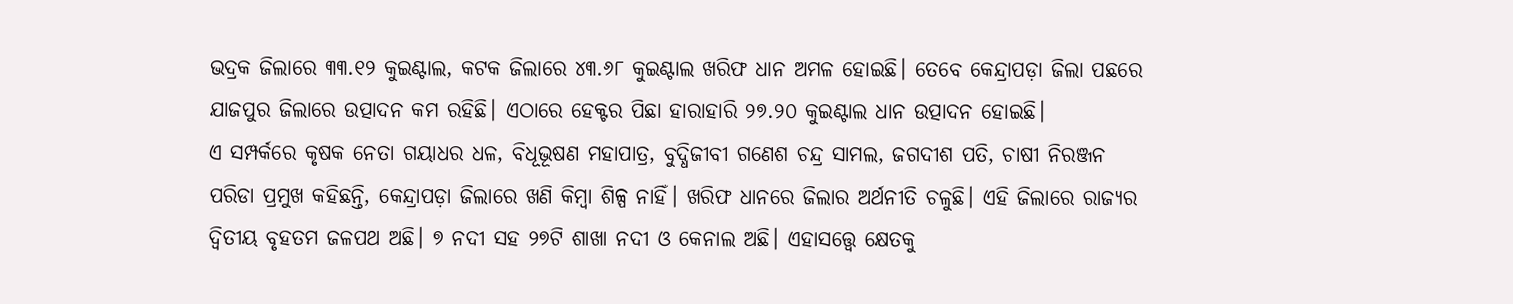ଭଦ୍ରକ ଜିଲାରେ ୩୩.୧୨ କୁଇଣ୍ଟାଲ, କଟକ ଜିଲାରେ ୪୩.୬୮ କୁଇଣ୍ଟାଲ ଖରିଫ ଧାନ ଅମଳ ହୋଇଛି। ତେବେ କେନ୍ଦ୍ରାପଡ଼ା ଜିଲା ପଛରେ ଯାଜପୁର ଜିଲାରେ ଉତ୍ପାଦନ କମ ରହିଛି। ଏଠାରେ ହେକ୍ଟର ପିଛା ହାରାହାରି ୨୭.୨୦ କୁଇଣ୍ଟାଲ ଧାନ ଉତ୍ପାଦନ ହୋଇଛି।
ଏ ସମ୍ପର୍କରେ କୃଷକ ନେତା ଗୟାଧର ଧଳ, ବିଧୂଭୂଷଣ ମହାପାତ୍ର, ବୁଦ୍ଧିଜୀବୀ ଗଣେଶ ଚନ୍ଦ୍ର ସାମଲ, ଜଗଦୀଶ ପତି, ଚାଷୀ ନିରଞ୍ଜନ ପରିଡା ପ୍ରମୁଖ କହିଛନ୍ତି, କେନ୍ଦ୍ରାପଡ଼ା ଜିଲାରେ ଖଣି କିମ୍ବା ଶିଳ୍ପ ନାହିଁ। ଖରିଫ ଧାନରେ ଜିଲାର ଅର୍ଥନୀତି ଚଳୁଛି। ଏହି ଜିଲାରେ ରାଜ୍ୟର ଦ୍ୱିତୀୟ ବୃହତମ ଜଳପଥ ଅଛି। ୭ ନଦୀ ସହ ୨୭ଟି ଶାଖା ନଦୀ ଓ କେନାଲ ଅଛି। ଏହାସତ୍ତ୍ୱେ କ୍ଷେତକୁ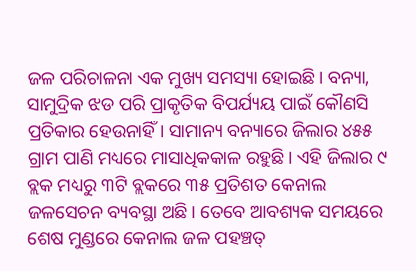ଜଳ ପରିଚାଳନା ଏକ ମୁଖ୍ୟ ସମସ୍ୟା ହୋଇଛି। ବନ୍ୟା, ସାମୁଦ୍ରିକ ଝଡ ପରି ପ୍ରାକୃତିକ ବିପର୍ଯ୍ୟୟ ପାଇଁ କୌଣସି ପ୍ରତିକାର ହେଉନାହିଁ। ସାମାନ୍ୟ ବନ୍ୟାରେ ଜିଲାର ୪୫୫ ଗ୍ରାମ ପାଣି ମଧ୍ୟରେ ମାସାଧିକକାଳ ରହୁଛି। ଏହି ଜିଲାର ୯ ବ୍ଲକ ମଧ୍ୟରୁ ୩ଟି ବ୍ଲକରେ ୩୫ ପ୍ରତିଶତ କେନାଲ ଜଳସେଚନ ବ୍ୟବସ୍ଥା ଅଛି। ତେବେ ଆବଶ୍ୟକ ସମୟରେ ଶେଷ ମୁଣ୍ଡରେ କେନାଲ ଜଳ ପହଞ୍ଚତ୍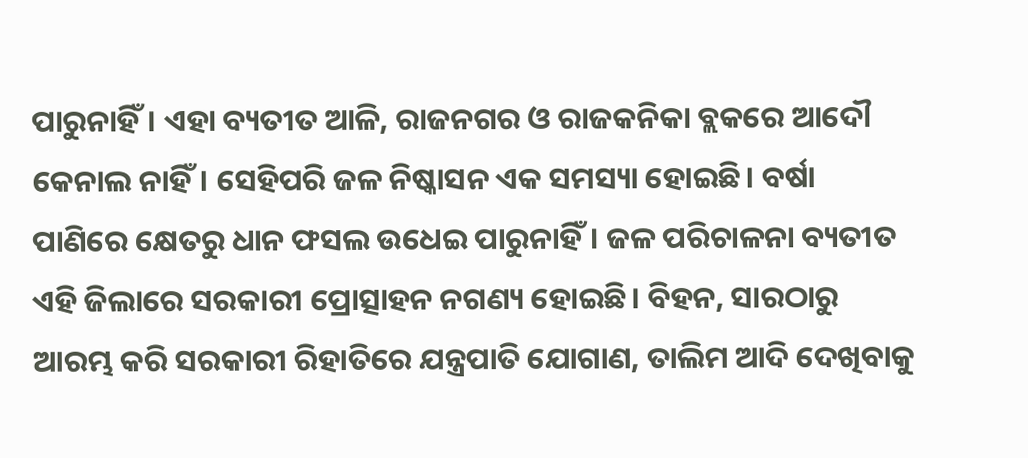ପାରୁନାହିଁ। ଏହା ବ୍ୟତୀତ ଆଳି, ରାଜନଗର ଓ ରାଜକନିକା ବ୍ଲକରେ ଆଦୌ କେନାଲ ନାହିଁ। ସେହିପରି ଜଳ ନିଷ୍କାସନ ଏକ ସମସ୍ୟା ହୋଇଛି। ବର୍ଷା ପାଣିରେ କ୍ଷେତରୁ ଧାନ ଫସଲ ଉଧେଇ ପାରୁନାହିଁ। ଜଳ ପରିଚାଳନା ବ୍ୟତୀତ ଏହି ଜିଲାରେ ସରକାରୀ ପ୍ରୋତ୍ସାହନ ନଗଣ୍ୟ ହୋଇଛି। ବିହନ, ସାରଠାରୁ ଆରମ୍ଭ କରି ସରକାରୀ ରିହାତିରେ ଯନ୍ତ୍ରପାତି ଯୋଗାଣ, ତାଲିମ ଆଦି ଦେଖିବାକୁ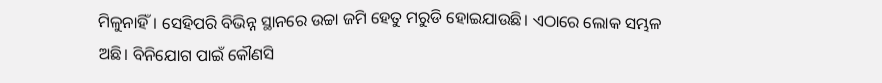ମିଳୁନାହିଁ। ସେହିପରି ବିଭିନ୍ନ ସ୍ଥାନରେ ଉଚ୍ଚା ଜମି ହେତୁ ମରୁଡି ହୋଇଯାଉଛି। ଏଠାରେ ଲୋକ ସମ୍ଭଳ ଅଛି। ବିନିଯୋଗ ପାଇଁ କୌଣସି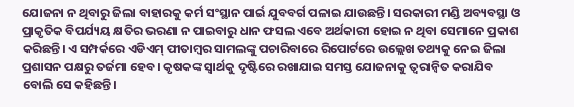ଯୋଜନା ନ ଥିବାରୁ ଜିଲା ବାହାରକୁ କର୍ମ ସଂସ୍ଥାନ ପାର୍ଇ ଯୁବବର୍ଗ ପଳାଇ ଯାଉଛନ୍ତି। ସରକାରୀ ମଣ୍ଡି ଅବ୍ୟବସ୍ଥା ଓ ପ୍ରାକୃତିକ ବିପର୍ଯ୍ୟୟ କ୍ଷତିର ଭରଣା ନ ପାଇବାରୁ ଧାନ ଫସଲ ଏବେ ଅର୍ଥକାରୀ ହୋଇ ନ ଥିବା ସେମାନେ ପ୍ରକାଶ କରିଛନ୍ତି। ଏ ସମ୍ପର୍କରେ ଏଡିଏମ୍‌ ପୀତାମ୍ବର ସାମଲଙ୍କୁ ପଚାରିବାରେ ରିପୋର୍ଟରେ ଉଲ୍ଲେଖ ତଥ୍ୟକୁ ନେଇ ଜିଲା ପ୍ରଶାସନ ପକ୍ଷରୁ ତର୍ଜମା ହେବ। କୃଷକଙ୍କ ସ୍ବାର୍ଥକୁ ଦୃଷ୍ଟିରେ ରଖାଯାଇ ସମସ୍ତ ଯୋଜନାକୁ ତ୍ୱରାନ୍ବିତ କରାଯିବ ବୋଲି ସେ କହିଛନ୍ତି।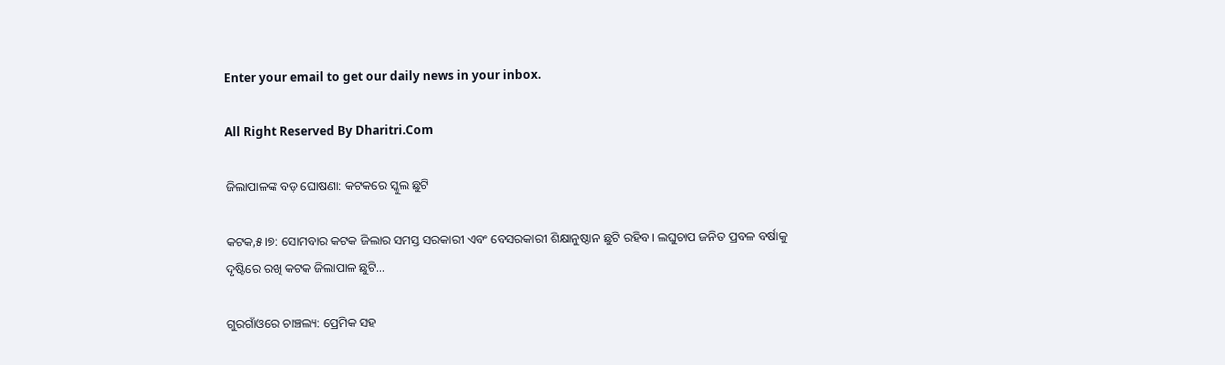Enter your email to get our daily news in your inbox.

All Right Reserved By Dharitri.Com

ଜିଲାପାଳଙ୍କ ବଡ଼ ଘୋଷଣା: କଟକରେ ସ୍କୁଲ ଛୁଟି

କଟକ,୫।୭: ସୋମବାର କଟକ ଜିଲାର ସମସ୍ତ ସରକାରୀ ଏବଂ ବେସରକାରୀ ଶିକ୍ଷାନୁଷ୍ଠାନ ଛୁଟି ରହିବ। ଲଘୁଚାପ ଜନିତ ପ୍ରବଳ ବର୍ଷାକୁ ଦୃଷ୍ଟିରେ ରଖି କଟକ ଜିଲାପାଳ ଛୁଟି…

ଗୁରଗାଁଓରେ ଚାଞ୍ଚଲ୍ୟ: ପ୍ରେମିକ ସହ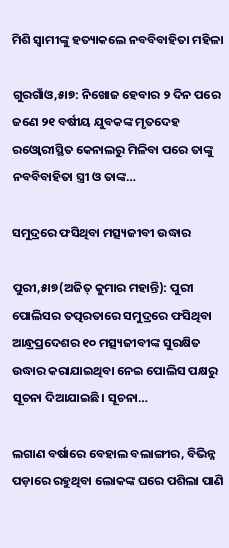ମିଶି ସ୍ବାମୀଙ୍କୁ ହତ୍ୟାକଲେ ନବବିବାହିତା ମହିଳା

ଗୁରଗାଁଓ,୫ା୭: ନିଖୋଜ ହେବାର ୨ ଦିନ ପରେ ଜଣେ ୨୧ ବର୍ଷୀୟ ଯୁବକଙ୍କ ମୃତଦେହ ରଓ୍ବୋରୀସ୍ଥିତ କେନାଲରୁ ମିଳିବା ପରେ ତାଙ୍କୁ ନବବିବାହିତା ସ୍ତ୍ରୀ ଓ ତାଙ୍କ…

ସମୁଦ୍ରରେ ଫସିଥିବା ମତ୍ସ୍ୟଜୀବୀ ଉଦ୍ଧାର

ପୁରୀ,୫ା୭(ଅଜିତ୍‌ କୁମାର ମହାନ୍ତି): ପୁରୀ ପୋଲିସର ତତ୍ପରତାରେ ସମୁଦ୍ରରେ ଫସିଥିବା ଆନ୍ଧ୍ରପ୍ରଦେଶର ୧୦ ମତ୍ସ୍ୟଜୀବୀଙ୍କ ସୁରକ୍ଷିତ ଉଦ୍ଧାର କରାଯାଇଥିବା ନେଇ ପୋଲିସ ପକ୍ଷରୁ ସୂଚନା ଦିଆଯାଇଛି। ସୂଚନା…

ଲଗାଣ ବର୍ଷାରେ ବେହାଲ ବଲାଙ୍ଗୀର, ବିଭିନ୍ନ ପଡ଼ାରେ ରହୁଥିବା ଲୋକଙ୍କ ଘରେ ପଶିଲା ପାଣି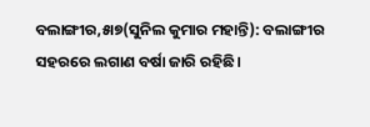ବଲାଙ୍ଗୀର,୫ା୭(ସୁନିଲ କୁମାର ମହାନ୍ତି): ବଲାଙ୍ଗୀର ସହରରେ ଲଗାଣ ବର୍ଷା ଜାରି ରହିଛି।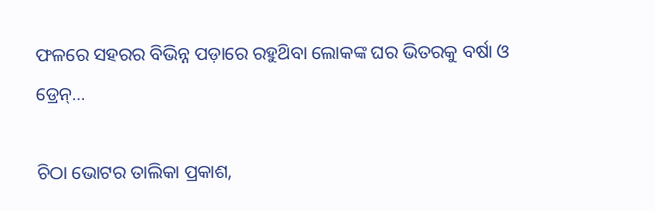ଫଳରେ ସହରର ବିଭିନ୍ନ ପଡ଼ାରେ ରହୁଥ‌ିବା ଲୋକଙ୍କ ଘର ଭିତରକୁ ବର୍ଷା ଓ ଡ୍ରେନ୍…

ଚିଠା ଭୋଟର ତାଲିକା ପ୍ରକାଶ,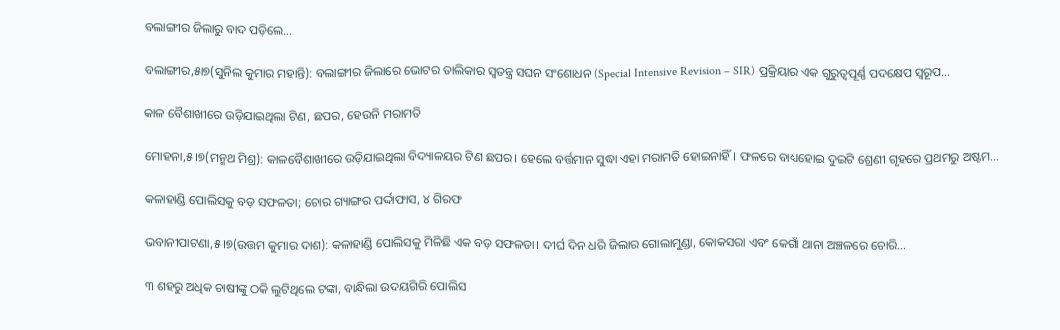ବଲାଙ୍ଗୀର ଜିଲାରୁ ବାଦ ପଡ଼ିଲେ…

ବଲାଙ୍ଗୀର,୫ା୭(ସୁନିଲ କୁମାର ମହାନ୍ତି): ବଲାଙ୍ଗୀର ଜିଲାରେ ଭୋଟର ତାଲିକାର ସ୍ୱତନ୍ତ୍ର ସଘନ ସଂଶୋଧନ (Special Intensive Revision – SIR) ପ୍ରକ୍ରିୟାର ଏକ ଗୁରୁତ୍ୱପୂର୍ଣ୍ଣ ପଦକ୍ଷେପ ସ୍ୱରୂପ…

କାଳ ବୈଶାଖୀରେ ଉଡ଼ିଯାଇଥିଲା ଟିଣ, ଛପର, ହେଉନି ମରାମତି

ମୋହନା,୫।୭(ମନ୍ମଥ ମିଶ୍ର): କାଳବୈଶାଖୀରେ ଉଡ଼ିଯାଇଥିଲା ବିଦ୍ୟାଳୟର ଟିଣ ଛପର। ହେଲେ ବର୍ତ୍ତମାନ ସୁଦ୍ଧା ଏହା ମରାମତି ହୋଇନାହିଁ। ଫଳରେ ବାଧ୍ୟହୋଇ ଦୁଇଟି ଶ୍ରେଣୀ ଗୃହରେ ପ୍ରଥମରୁ ଅଷ୍ଟମ…

କଳାହାଣ୍ଡି ପୋଲିସକୁ ବଡ଼ ସଫଳତା; ଚୋର ଗ୍ୟାଙ୍ଗର ପର୍ଦ୍ଦାଫାସ, ୪ ଗିରଫ

ଭବାନୀପାଟଣା,୫।୭(ଉତ୍ତମ କୁମାର ଦାଶ): କଳାହାଣ୍ଡି ପୋଲିସକୁ ମିଳିଛି ଏକ ବଡ଼ ସଫଳତା। ଦୀର୍ଘ ଦିନ ଧରି ଜିଲାର ଗୋଲାମୁଣ୍ଡା, କୋକସରା ଏବଂ କେଗାଁ ଥାନା ଅଞ୍ଚଳରେ ଚୋରି…

୩ ଶହରୁ ଅଧିକ ଚାଷୀଙ୍କୁ ଠକି ଲୁଟିଥିଲେ ଟଙ୍କା, ବାନ୍ଧିଲା ଉଦୟଗିରି ପୋଲିସ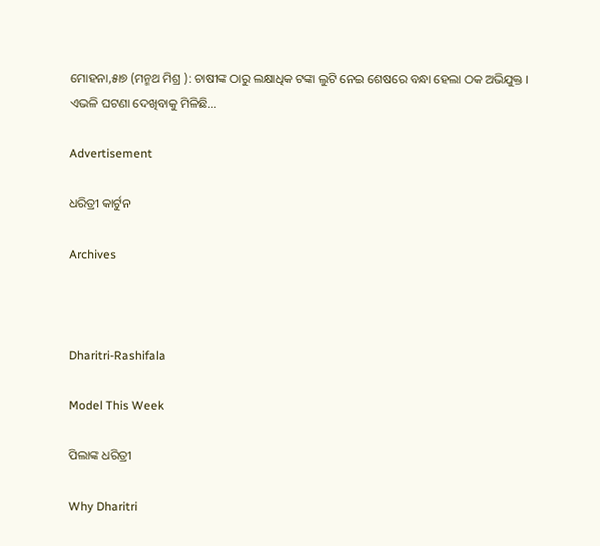ମୋହନା,୫ା୭ (ମନ୍ମଥ ମିଶ୍ର ): ଚାଷୀଙ୍କ ଠାରୁ ଲକ୍ଷାଧିକ ଟଙ୍କା ଲୁଟି ନେଇ ଶେଷରେ ବନ୍ଧା ହେଲା ଠକ ଅଭିଯୁକ୍ତ । ଏଭଳି ଘଟଣା ଦେଖିବାକୁ ମିଳିଛି…

Advertisement

ଧରିତ୍ରୀ କାର୍ଟୁନ

Archives



Dharitri-Rashifala

Model This Week

ପିଲାଙ୍କ ଧରିତ୍ରୀ

Why Dharitri